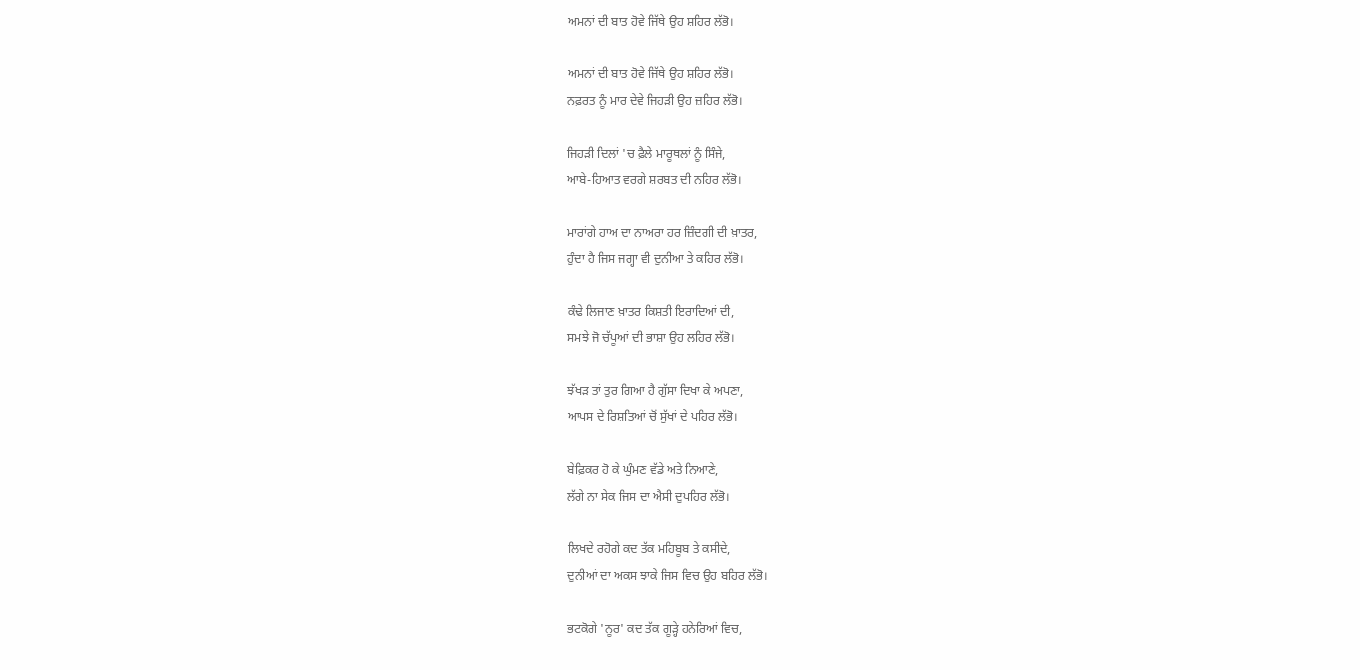ਅਮਨਾਂ ਦੀ ਬਾਤ ਹੋਵੇ ਜਿੱਥੇ ਉਹ ਸ਼ਹਿਰ ਲੱਭੋ।

ਅਮਨਾਂ ਦੀ ਬਾਤ ਹੋਵੇ ਜਿੱਥੇ ਉਹ ਸ਼ਹਿਰ ਲੱਭੋ।
ਨਫ਼ਰਤ ਨੂੰ ਮਾਰ ਦੇਵੇ ਜਿਹੜੀ ਉਹ ਜ਼ਹਿਰ ਲੱਭੋ।

ਜਿਹੜੀ ਦਿਲਾਂ 'ਚ ਫ਼ੈਲੇ ਮਾਰੂਥਲਾਂ ਨੂੰ ਸਿੰਜੇ,
ਆਬੇ-ਹਿਆਤ ਵਰਗੇ ਸ਼ਰਬਤ ਦੀ ਨਹਿਰ ਲੱਭੋ।

ਮਾਰਾਂਗੇ ਹਾਅ ਦਾ ਨਾਅਰਾ ਹਰ ਜ਼ਿੰਦਗੀ ਦੀ ਖ਼ਾਤਰ,
ਹੁੰਦਾ ਹੈ ਜਿਸ ਜਗ੍ਹਾ ਵੀ ਦੁਨੀਆ ਤੇ ਕਹਿਰ ਲੱਭੋ।

ਕੰਢੇ ਲਿਜਾਣ ਖ਼ਾਤਰ ਕਿਸ਼ਤੀ ਇਰਾਦਿਆਂ ਦੀ,
ਸਮਝੇ ਜੋ ਚੱਪੂਆਂ ਦੀ ਭਾਸ਼ਾ ਉਹ ਲਹਿਰ ਲੱਭੋ।

ਝੱਖੜ ਤਾਂ ਤੁਰ ਗਿਆ ਹੈ ਗੁੱਸਾ ਦਿਖਾ ਕੇ ਅਪਣਾ,
ਆਪਸ ਦੇ ਰਿਸ਼ਤਿਆਂ ਚੋਂ ਸੁੱਖਾਂ ਦੇ ਪਹਿਰ ਲੱਭੋ।

ਬੇਫ਼ਿਕਰ ਹੋ ਕੇ ਘੁੰਮਣ ਵੱਡੇ ਅਤੇ ਨਿਆਣੇ,
ਲੱਗੇ ਨਾ ਸੇਕ ਜਿਸ ਦਾ ਐਸੀ ਦੁਪਹਿਰ ਲੱਭੋ।

ਲਿਖਦੇ ਰਹੋਗੇ ਕਦ ਤੱਕ ਮਹਿਬੂਬ ਤੇ ਕਸੀਦੇ,
ਦੁਨੀਆਂ ਦਾ ਅਕਸ ਝਾਕੇ ਜਿਸ ਵਿਚ ਉਹ ਬਹਿਰ ਲੱਭੋ।

ਭਟਕੋਗੇ 'ਨੂਰ' ਕਦ ਤੱਕ ਗੂੜ੍ਹੇ ਹਨੇਰਿਆਂ ਵਿਚ,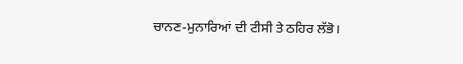ਚਾਨਣ-ਮੁਨਾਰਿਆਂ ਦੀ ਟੀਸੀ ਤੇ ਠਹਿਰ ਲੱਭੋ।